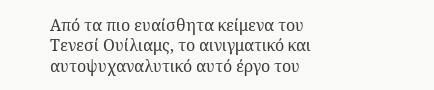Από τα πιο ευαίσθητα κείμενα του Τενεσί Ουίλιαμς, το αινιγματικό και αυτοψυχαναλυτικό αυτό έργο του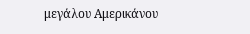μεγάλου Αμερικάνου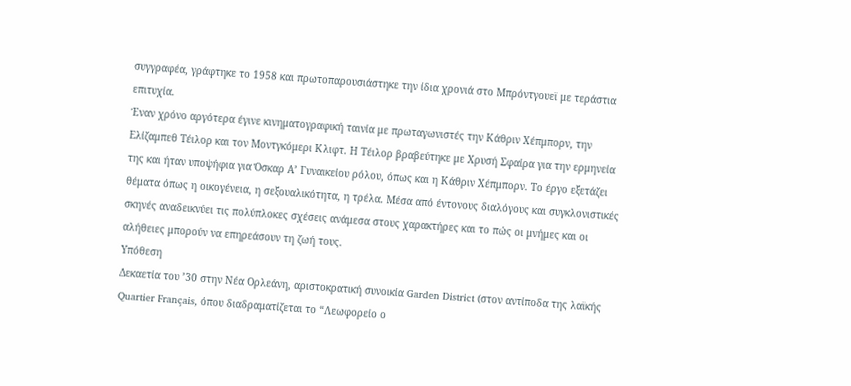συγγραφέα, γράφτηκε το 1958 και πρωτοπαρουσιάστηκε την ίδια χρονιά στο Μπρόντγουεϊ με τεράστια επιτυχία.
Έναν χρόνο αργότερα έγινε κινηματογραφική ταινία με πρωταγωνιστές την Κάθριν Χέπμπορν, την Ελίζαμπεθ Τέιλορ και τον Μοντγκόμερι Κλιφτ. Η Τέιλορ βραβεύτηκε με Χρυσή Σφαίρα για την ερμηνεία της και ήταν υποψήφια για Όσκαρ Α’ Γυναικείου ρόλου, όπως και η Κάθριν Χέπμπορν. Το έργο εξετάζει θέματα όπως η οικογένεια, η σεξουαλικότητα, η τρέλα. Μέσα από έντονους διαλόγους και συγκλονιστικές σκηνές αναδεικνύει τις πολύπλοκες σχέσεις ανάμεσα στους χαρακτήρες και το πώς οι μνήμες και οι αλήθειες μπορούν να επηρεάσουν τη ζωή τους.
Υπόθεση
Δεκαετία του ’30 στην Νέα Ορλεάνη, αριστοκρατική συνοικία Garden District (στον αντίποδα της λαϊκής Quartier Français, όπου διαδραματίζεται το “Λεωφορείο ο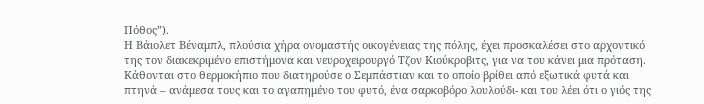Πόθος”).
Η Βάιολετ Βέναμπλ, πλούσια χήρα ονομαστής οικογένειας της πόλης, έχει προσκαλέσει στο αρχοντικό της τον διακεκριμένο επιστήμονα και νευροχειρουργό Τζον Κιούκροβιτς, για να του κάνει μια πρόταση. Κάθονται στο θερμοκήπιο που διατηρούσε ο Σεμπάστιαν και το οποίο βρίθει από εξωτικά φυτά και πτηνά – ανάμεσα τους και το αγαπημένο του φυτό, ένα σαρκοβόρο λουλούδι- και του λέει ότι ο γιός της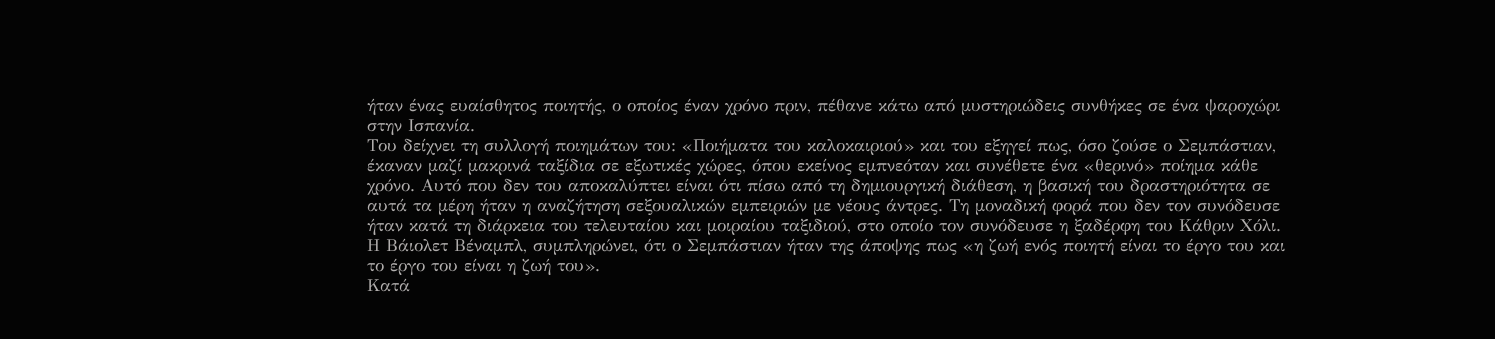ήταν ένας ευαίσθητος ποιητής, ο οποίος έναν χρόνο πριν, πέθανε κάτω από μυστηριώδεις συνθήκες σε ένα ψαροχώρι στην Ισπανία.
Του δείχνει τη συλλογή ποιημάτων του: «Ποιήματα του καλοκαιριού» και του εξηγεί πως, όσο ζούσε ο Σεμπάστιαν, έκαναν μαζί μακρινά ταξίδια σε εξωτικές χώρες, όπου εκείνος εμπνεόταν και συνέθετε ένα «θερινό» ποίημα κάθε χρόνο. Αυτό που δεν του αποκαλύπτει είναι ότι πίσω από τη δημιουργική διάθεση, η βασική του δραστηριότητα σε αυτά τα μέρη ήταν η αναζήτηση σεξουαλικών εμπειριών με νέους άντρες. Τη μοναδική φορά που δεν τον συνόδευσε ήταν κατά τη διάρκεια του τελευταίου και μοιραίου ταξιδιού, στο οποίο τον συνόδευσε η ξαδέρφη του Κάθριν Χόλι.
Η Βάιολετ Βέναμπλ, συμπληρώνει, ότι ο Σεμπάστιαν ήταν της άποψης πως «η ζωή ενός ποιητή είναι το έργο του και το έργο του είναι η ζωή του».
Κατά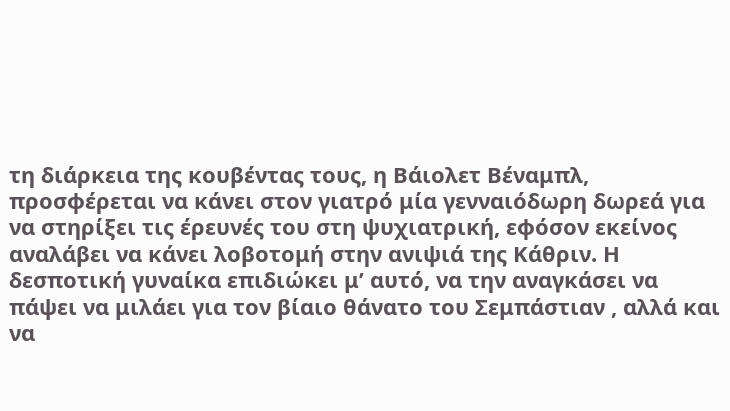τη διάρκεια της κουβέντας τους, η Βάιολετ Βέναμπλ, προσφέρεται να κάνει στον γιατρό μία γενναιόδωρη δωρεά για να στηρίξει τις έρευνές του στη ψυχιατρική, εφόσον εκείνος αναλάβει να κάνει λοβοτομή στην ανιψιά της Κάθριν. Η δεσποτική γυναίκα επιδιώκει μ’ αυτό, να την αναγκάσει να πάψει να μιλάει για τον βίαιο θάνατο του Σεμπάστιαν , αλλά και να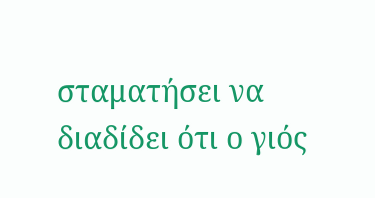σταματήσει να διαδίδει ότι ο γιός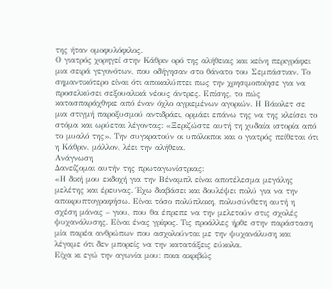της ήταν ομοφυλόφιλος.
Ο γιατρός χορηγεί στην Κάθριν ορό της αλήθειας και κείνη περιγράφει μια σειρά γεγονότων, που οδήγησαν στο θάνατο του Σεμπάστιαν. Το σημαντικότερο είναι ότι αποκαλύπτει πως την χρησιμοποίησε για να προσελκύσει σεξουαλικά νέους άντρες. Επίσης, το πώς κατασπαράχθηκε από έναν όχλο αγριεμένων αγοριών. Η Βάιολετ σε μια στιγμή παροξυσμού αντιδράει, ορμάει επάνω της να της κλείσει το στόμα και ωρύεται λέγοντας: «Ξεριζώστε αυτή τη χυδαία ιστορία από το μυαλό της». Την συγκρατούν οι υπόλοιποι και ο γιατρός πείθεται ότι η Κάθριν, μάλλον, λέει την αλήθεια.
Ανάγνωση
Δανείζομαι αυτήν της πρωταγωνίστριας:
«Η δική μου εκδοχή για την Βέναμπλ είναι αποτέλεσμα μεγάλης μελέτης και έρευνας. Έχω διαβάσει και δουλέψει πολύ για να την αποκρυπτογραφήσω. Είναι τόσο πολύπλοκη, πολυσύνθετη αυτή η σχέση μάνας – γιου, που θα έπρεπε να την μελετούν στις σχολές ψυχανάλυσης. Είναι ένας γρίφος. Τις προάλλες ήρθε στην παράσταση μία παρέα ανθρώπων που ασχολούνται με την ψυχανάλυση και λέγαμε ότι δεν μπορείς να την κατατάξεις εύκολα.
Είχα κι εγώ την αγωνία μου: ποια ακριβώς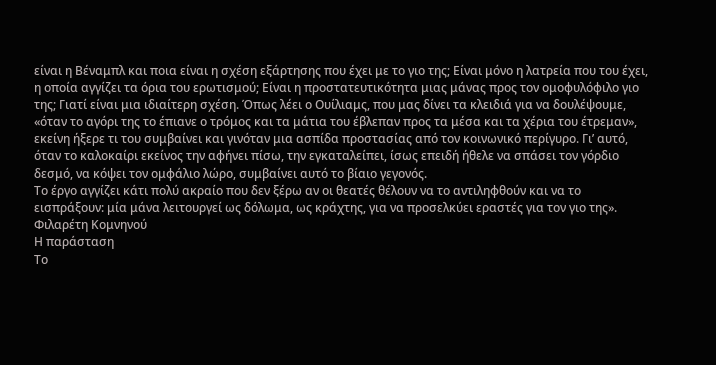είναι η Βέναμπλ και ποια είναι η σχέση εξάρτησης που έχει με το γιο της; Είναι μόνο η λατρεία που του έχει, η οποία αγγίζει τα όρια του ερωτισμού; Είναι η προστατευτικότητα μιας μάνας προς τον ομοφυλόφιλο γιο της; Γιατί είναι μια ιδιαίτερη σχέση. Όπως λέει ο Ουίλιαμς, που μας δίνει τα κλειδιά για να δουλέψουμε, «όταν το αγόρι της το έπιανε ο τρόμος και τα μάτια του έβλεπαν προς τα μέσα και τα χέρια του έτρεμαν», εκείνη ήξερε τι του συμβαίνει και γινόταν μια ασπίδα προστασίας από τον κοινωνικό περίγυρο. Γι’ αυτό, όταν το καλοκαίρι εκείνος την αφήνει πίσω, την εγκαταλείπει, ίσως επειδή ήθελε να σπάσει τον γόρδιο δεσμό, να κόψει τον ομφάλιο λώρο, συμβαίνει αυτό το βίαιο γεγονός.
Το έργο αγγίζει κάτι πολύ ακραίο που δεν ξέρω αν οι θεατές θέλουν να το αντιληφθούν και να το εισπράξουν: μία μάνα λειτουργεί ως δόλωμα, ως κράχτης, για να προσελκύει εραστές για τον γιο της».
Φιλαρέτη Κομνηνού
Η παράσταση
Το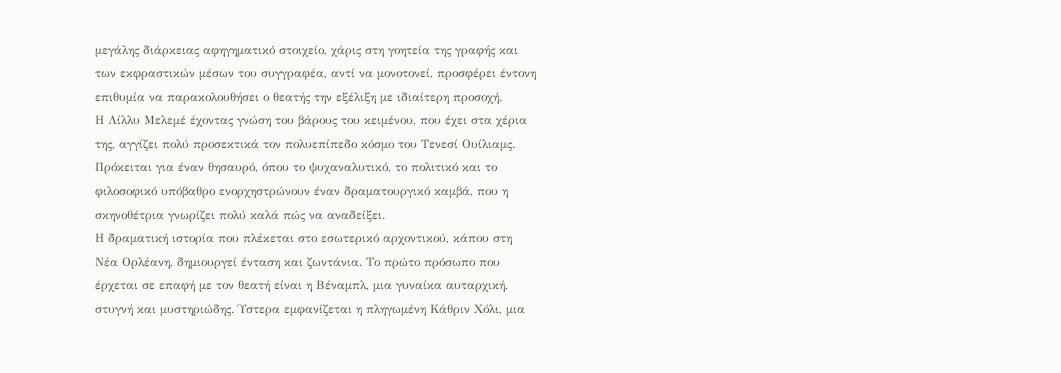μεγάλης διάρκειας αφηγηματικό στοιχείο, χάρις στη γοητεία της γραφής και των εκφραστικών μέσων του συγγραφέα, αντί να μονοτονεί, προσφέρει έντονη επιθυμία να παρακολουθήσει ο θεατής την εξέλιξη με ιδιαίτερη προσοχή.
Η Λίλλυ Μελεμέ έχοντας γνώση του βάρους του κειμένου, που έχει στα χέρια της, αγγίζει πολύ προσεκτικά τον πολυεπίπεδο κόσμο του Τενεσί Ουίλιαμς. Πρόκειται για έναν θησαυρό, όπου το ψυχαναλυτικό, το πολιτικό και το φιλοσοφικό υπόβαθρο ενορχηστρώνουν έναν δραματουργικό καμβά, που η σκηνοθέτρια γνωρίζει πολύ καλά πώς να αναδείξει.
Η δραματική ιστορία που πλέκεται στο εσωτερικό αρχοντικού, κάπου στη Νέα Ορλέανη, δημιουργεί ένταση και ζωντάνια. Το πρώτο πρόσωπο που έρχεται σε επαφή με τον θεατή είναι η Βέναμπλ, μια γυναίκα αυταρχική, στυγνή και μυστηριώδης. Ύστερα εμφανίζεται η πληγωμένη Κάθριν Χόλι, μια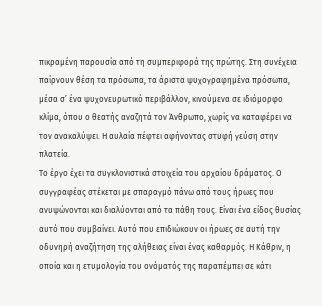πικραμένη παρουσία από τη συμπεριφορά της πρώτης. Στη συνέχεια παίρνουν θέση τα πρόσωπα, τα άριστα ψυχογραφημένα πρόσωπα, μέσα σ’ ένα ψυχονευρωτικό περιβάλλον, κινούμενα σε ιδιόμορφο κλίμα, όπου ο θεατής αναζητά τον Άνθρωπο, χωρίς να καταφέρει να τον ανακαλύψει. Η αυλαία πέφτει αφήνοντας στυφή γεύση στην πλατεία.
Το έργο έχει τα συγκλονιστικά στοιχεία του αρχαίου δράματος. Ο συγγραφέας στέκεται με σπαραγμό πάνω από τους ήρωες που ανυψώνονται και διαλύονται από τα πάθη τους. Είναι ένα είδος θυσίας αυτό που συμβαίνει. Αυτό που επιδιώκουν οι ήρωες σε αυτή την οδυνηρή αναζήτηση της αλήθειας είναι ένας καθαρμός. Η Κάθριν, η οποία και η ετυμολογία του ονόματός της παραπέμπει σε κάτι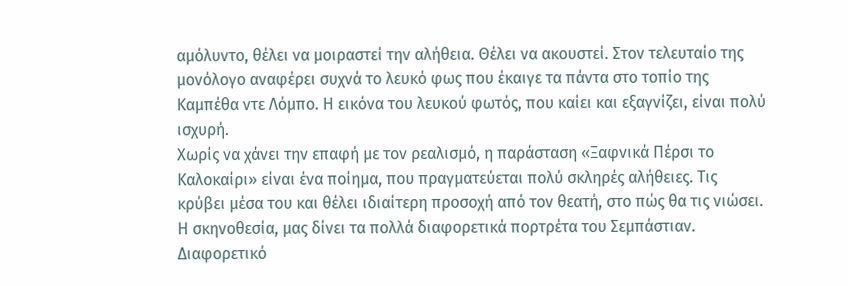αμόλυντο, θέλει να μοιραστεί την αλήθεια. Θέλει να ακουστεί. Στον τελευταίο της μονόλογο αναφέρει συχνά το λευκό φως που έκαιγε τα πάντα στο τοπίο της Καμπέθα ντε Λόμπο. Η εικόνα του λευκού φωτός, που καίει και εξαγνίζει, είναι πολύ ισχυρή.
Χωρίς να χάνει την επαφή με τον ρεαλισμό, η παράσταση «Ξαφνικά Πέρσι το Καλοκαίρι» είναι ένα ποίημα, που πραγματεύεται πολύ σκληρές αλήθειες. Τις κρύβει μέσα του και θέλει ιδιαίτερη προσοχή από τον θεατή, στο πώς θα τις νιώσει.
Η σκηνοθεσία, μας δίνει τα πολλά διαφορετικά πορτρέτα του Σεμπάστιαν. Διαφορετικό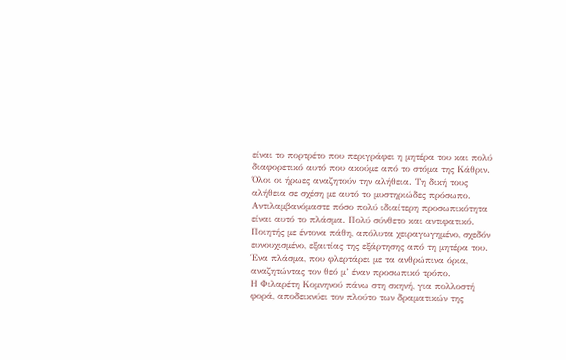είναι το πορτρέτο που περιγράφει η μητέρα του και πολύ διαφορετικό αυτό που ακούμε από το στόμα της Κάθριν. Όλοι οι ήρωες αναζητούν την αλήθεια. Τη δική τους αλήθεια σε σχέση με αυτό το μυστηριώδες πρόσωπο.
Αντιλαμβανόμαστε πόσο πολύ ιδιαίτερη προσωπικότητα είναι αυτό το πλάσμα. Πολύ σύνθετο και αντιφατικό. Ποιητής με έντονα πάθη, απόλυτα χειραγωγημένο, σχεδόν ευνουχισμένο, εξαιτίας της εξάρτησης από τη μητέρα του. Ένα πλάσμα, που φλερτάρει με τα ανθρώπινα όρια, αναζητώντας τον θεό μ’ έναν προσωπικό τρόπο.
Η Φιλαρέτη Κομνηνού πάνω στη σκηνή, για πολλοστή φορά, αποδεικνύει τον πλούτο των δραματικών της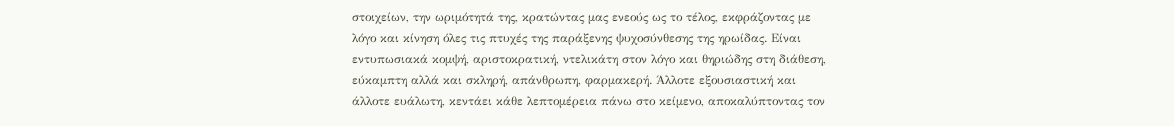στοιχείων, την ωριμότητά της, κρατώντας μας ενεούς ως το τέλος, εκφράζοντας με λόγο και κίνηση όλες τις πτυχές της παράξενης ψυχοσύνθεσης της ηρωίδας. Είναι εντυπωσιακά κομψή, αριστοκρατική, ντελικάτη στον λόγο και θηριώδης στη διάθεση, εύκαμπτη αλλά και σκληρή, απάνθρωπη, φαρμακερή. Άλλοτε εξουσιαστική και άλλοτε ευάλωτη, κεντάει κάθε λεπτομέρεια πάνω στο κείμενο, αποκαλύπτοντας τον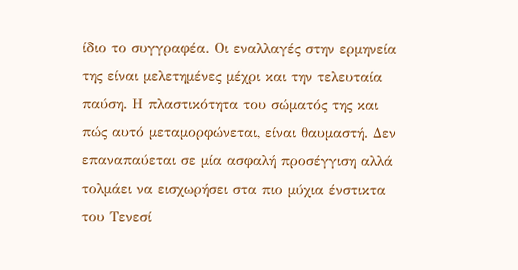ίδιο το συγγραφέα. Οι εναλλαγές στην ερμηνεία της είναι μελετημένες μέχρι και την τελευταία παύση. Η πλαστικότητα του σώματός της και πώς αυτό μεταμορφώνεται, είναι θαυμαστή. Δεν επαναπαύεται σε μία ασφαλή προσέγγιση αλλά τολμάει να εισχωρήσει στα πιο μύχια ένστικτα του Τενεσί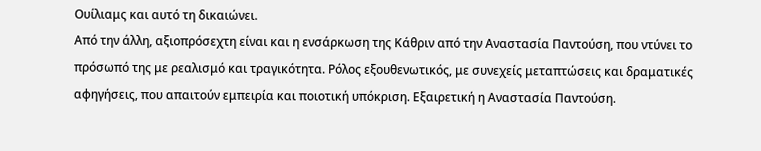Ουίλιαμς και αυτό τη δικαιώνει.
Από την άλλη, αξιοπρόσεχτη είναι και η ενσάρκωση της Κάθριν από την Αναστασία Παντούση, που ντύνει το πρόσωπό της με ρεαλισμό και τραγικότητα. Ρόλος εξουθενωτικός, με συνεχείς μεταπτώσεις και δραματικές αφηγήσεις, που απαιτούν εμπειρία και ποιοτική υπόκριση. Εξαιρετική η Αναστασία Παντούση.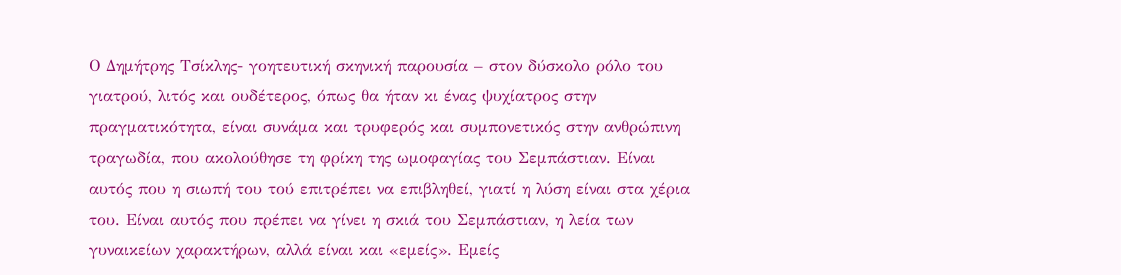Ο Δημήτρης Τσίκλης- γοητευτική σκηνική παρουσία – στον δύσκολο ρόλο του γιατρού, λιτός και ουδέτερος, όπως θα ήταν κι ένας ψυχίατρος στην πραγματικότητα, είναι συνάμα και τρυφερός και συμπονετικός στην ανθρώπινη τραγωδία, που ακολούθησε τη φρίκη της ωμοφαγίας του Σεμπάστιαν. Είναι αυτός που η σιωπή του τού επιτρέπει να επιβληθεί, γιατί η λύση είναι στα χέρια του. Είναι αυτός που πρέπει να γίνει η σκιά του Σεμπάστιαν, η λεία των γυναικείων χαρακτήρων, αλλά είναι και «εμείς». Εμείς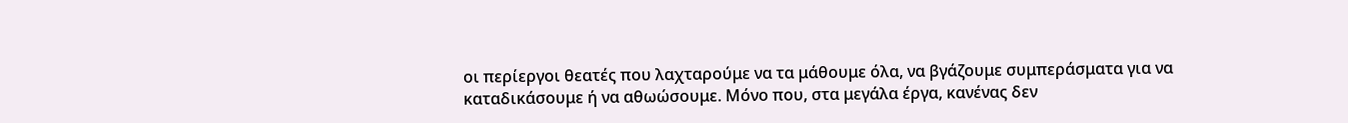οι περίεργοι θεατές που λαχταρούμε να τα μάθουμε όλα, να βγάζουμε συμπεράσματα για να καταδικάσουμε ή να αθωώσουμε. Μόνο που, στα μεγάλα έργα, κανένας δεν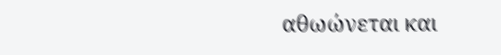αθωώνεται και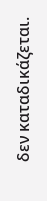δεν καταδικάζεται.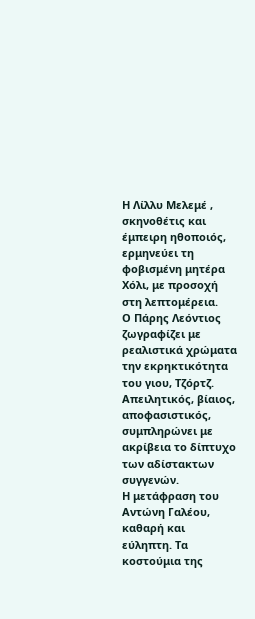Η Λίλλυ Μελεμέ , σκηνοθέτις και έμπειρη ηθοποιός, ερμηνεύει τη φοβισμένη μητέρα Χόλι, με προσοχή στη λεπτομέρεια.
Ο Πάρης Λεόντιος ζωγραφίζει με ρεαλιστικά χρώματα την εκρηκτικότητα του γιου, Τζόρτζ.
Απειλητικός, βίαιος, αποφασιστικός, συμπληρώνει με ακρίβεια το δίπτυχο των αδίστακτων συγγενών.
Η μετάφραση του Αντώνη Γαλέου, καθαρή και εύληπτη. Τα κοστούμια της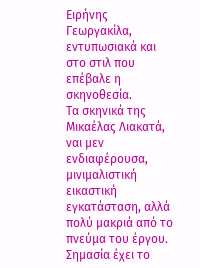Ειρήνης Γεωργακίλα, εντυπωσιακά και στο στιλ που επέβαλε η σκηνοθεσία.
Τα σκηνικά της Μικαέλας Λιακατά, ναι μεν ενδιαφέρουσα, μινιμαλιστική εικαστική εγκατάσταση, αλλά πολύ μακριά από το πνεύμα του έργου. Σημασία έχει το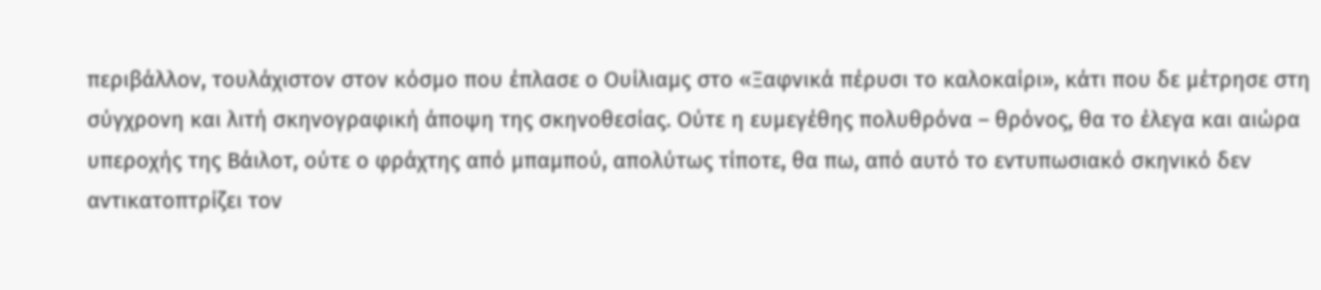περιβάλλον, τουλάχιστον στον κόσμο που έπλασε ο Ουίλιαμς στο «Ξαφνικά πέρυσι το καλοκαίρι», κάτι που δε μέτρησε στη σύγχρονη και λιτή σκηνογραφική άποψη της σκηνοθεσίας. Ούτε η ευμεγέθης πολυθρόνα – θρόνος, θα το έλεγα και αιώρα υπεροχής της Βάιλοτ, ούτε ο φράχτης από μπαμπού, απολύτως τίποτε, θα πω, από αυτό το εντυπωσιακό σκηνικό δεν αντικατοπτρίζει τον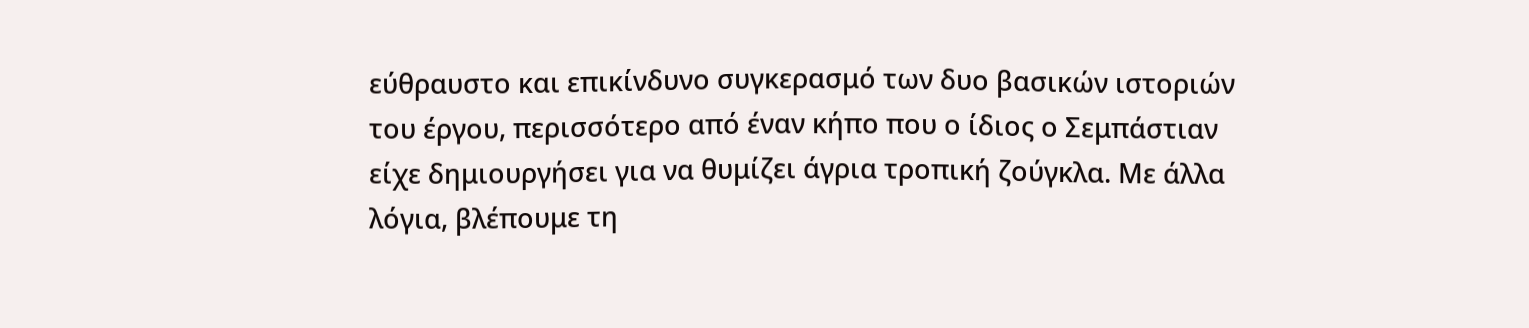εύθραυστο και επικίνδυνο συγκερασμό των δυο βασικών ιστοριών του έργου, περισσότερο από έναν κήπο που ο ίδιος ο Σεμπάστιαν είχε δημιουργήσει για να θυμίζει άγρια τροπική ζούγκλα. Με άλλα λόγια, βλέπουμε τη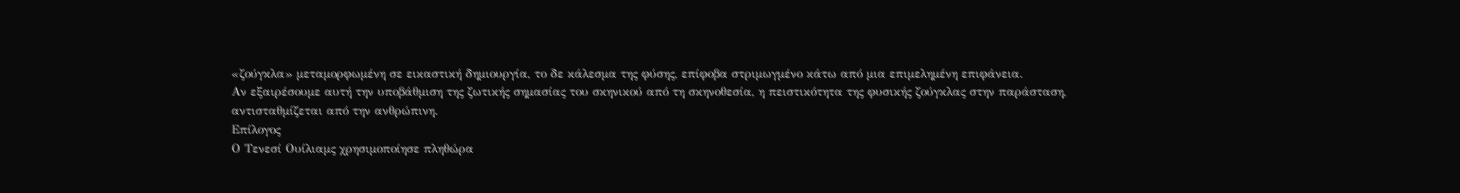«ζούγκλα» μεταμορφωμένη σε εικαστική δημιουργία, το δε κάλεσμα της φύσης, επίφοβα στριμωγμένο κάτω από μια επιμελημένη επιφάνεια.
Αν εξαιρέσουμε αυτή την υποβάθμιση της ζωτικής σημασίας του σκηνικού από τη σκηνοθεσία, η πειστικότητα της φυσικής ζούγκλας στην παράσταση, αντισταθμίζεται από την ανθρώπινη.
Επίλογος
Ο Τενεσί Ουίλιαμς χρησιμοποίησε πληθώρα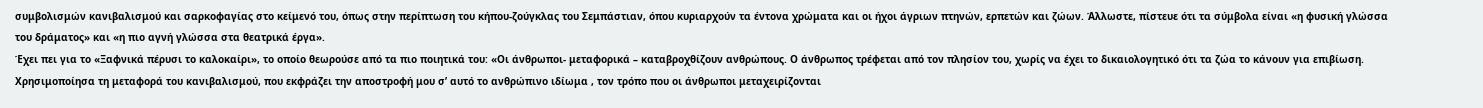συμβολισμών κανιβαλισμού και σαρκοφαγίας στο κείμενό του, όπως στην περίπτωση του κήπου-ζούγκλας του Σεμπάστιαν, όπου κυριαρχούν τα έντονα χρώματα και οι ήχοι άγριων πτηνών, ερπετών και ζώων. Άλλωστε, πίστευε ότι τα σύμβολα είναι «η φυσική γλώσσα του δράματος» και «η πιο αγνή γλώσσα στα θεατρικά έργα».
Έχει πει για το «Ξαφνικά πέρυσι το καλοκαίρι», το οποίο θεωρούσε από τα πιο ποιητικά του: «Οι άνθρωποι- μεταφορικά – καταβροχθίζουν ανθρώπους. Ο άνθρωπος τρέφεται από τον πλησίον του, χωρίς να έχει το δικαιολογητικό ότι τα ζώα το κάνουν για επιβίωση.
Χρησιμοποίησα τη μεταφορά του κανιβαλισμού, που εκφράζει την αποστροφή μου σ’ αυτό το ανθρώπινο ιδίωμα , τον τρόπο που οι άνθρωποι μεταχειρίζονται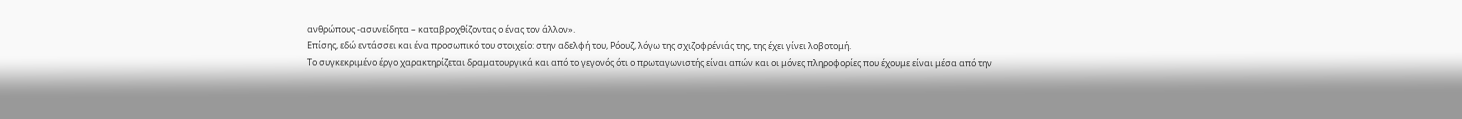ανθρώπους -ασυνείδητα – καταβροχθίζοντας ο ένας τον άλλον».
Επίσης, εδώ εντάσσει και ένα προσωπικό του στοιχείο: στην αδελφή του, Ρόουζ, λόγω της σχιζοφρένιάς της, της έχει γίνει λοβοτομή.
Το συγκεκριμένο έργο χαρακτηρίζεται δραματουργικά και από το γεγονός ότι ο πρωταγωνιστής είναι απών και οι μόνες πληροφορίες που έχουμε είναι μέσα από την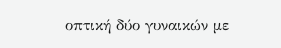οπτική δύο γυναικών με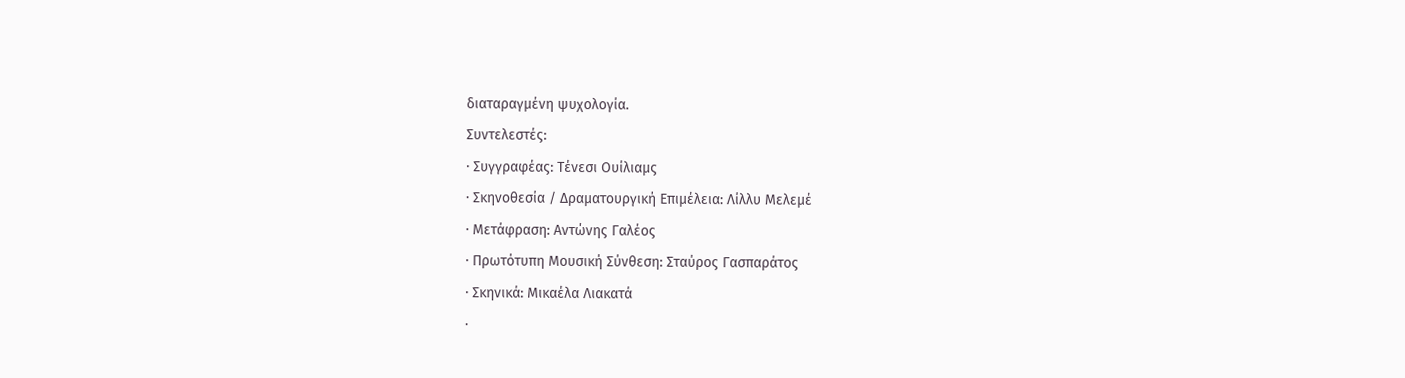διαταραγμένη ψυχολογία.
Συντελεστές:
∙ Συγγραφέας: Τένεσι Ουίλιαμς
∙ Σκηνοθεσία / Δραματουργική Επιμέλεια: Λίλλυ Μελεμέ
∙ Μετάφραση: Αντώνης Γαλέος
∙ Πρωτότυπη Μουσική Σύνθεση: Σταύρος Γασπαράτος
∙ Σκηνικά: Μικαέλα Λιακατά
∙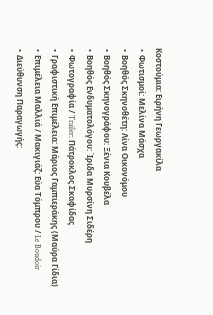Κοστούμια: Ειρήνη Γεωργακίλα
∙ Φωτισμοί: Μελίνα Μάσχα
∙ Βοηθός Σκηνοθέτη: Λίνα Οικονόμου
∙ Βοηθός Σκηνογράφου: Ξένια Κουβέλα
∙ Βοηθός Ενδυματολόγου: Ίριδα Μυρσίνη Σιδέρη
∙ Φωτογραφία / Trailer: Πάτροκλος Σκαφίδας
∙ Γραφιστική Επιμέλεια: Μάριος Γαμπιεράκης (Μαύρα Γίδια)
∙ Επιμέλεια Μαλλιά / Μακιγιάζ: Εύα Τόμπρου / Le Boudoir
∙ Διεύθυνση Παραγωγής: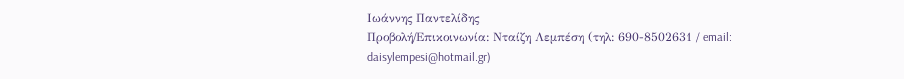Ιωάννης Παντελίδης
Προβολή/Επικοινωνία: Νταίζη Λεμπέση (τηλ: 690-8502631 / email: daisylempesi@hotmail.gr)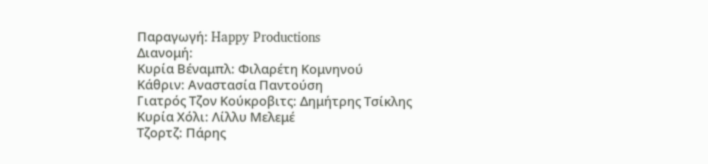Παραγωγή: Happy Productions
Διανομή:
Kυρία Βέναμπλ: Φιλαρέτη Κομνηνού
Κάθριν: Aναστασία Παντούση
Γιατρός Τζoν Κούκροβιτς: Δημήτρης Τσίκλης
Κυρία Χόλι: Λίλλυ Μελεμέ
Τζορτζ: Πάρης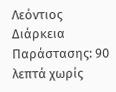Λεόντιος
Διάρκεια Παράστασης: 90 λεπτά χωρίς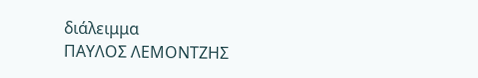διάλειμμα
ΠΑΥΛΟΣ ΛΕΜΟΝΤΖΗΣ